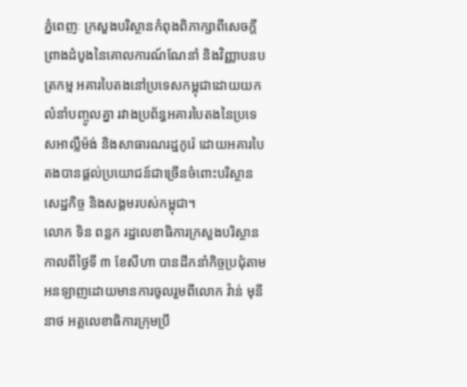ភ្នំពេញៈ ក្រសួងបរិស្ថានកំពុងពិភាក្សាពីសេចក្តីព្រាងដំបូងនៃគោលការណ៍ណែនាំ និងវិញ្ញាបនបត្រកម្ម អគារបៃតងនៅប្រទេសកម្ពុជាដោយយកលំនាំបញ្ចូលគ្នា រវាងប្រព័ន្ធអគារបៃតងនៃប្រទេសអាល្លឺម៉ង់ និងសាធារណរដ្ឋកូរ៉េ ដោយអគារបៃតងបានផ្តល់ប្រយោជន៍ជាច្រើនចំពោះបរិស្ថាន សេដ្ឋកិច្ច និងសង្គមរបស់កម្ពុជា។
លោក ទិន ពន្លក រដ្ឋលេខាធិការក្រសួងបរិស្ថាន កាលពីថ្ងៃទី ៣ ខែសីហា បានដឹកនាំកិច្ចប្រជុំតាមអនឡាញដោយមានការចូលរួមពីលោក វ៉ាន់ មុនីនាថ អគ្គលេខាធិការក្រុមប្រឹ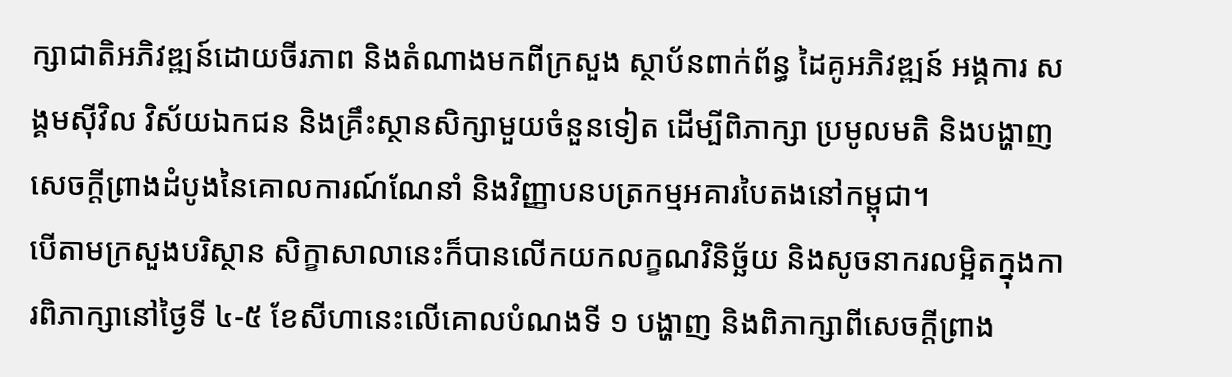ក្សាជាតិអភិវឌ្ឍន៍ដោយចីរភាព និងតំណាងមកពីក្រសួង ស្ថាប័នពាក់ព័ន្ធ ដៃគូអភិវឌ្ឍន៍ អង្គការ សង្គមស៊ីវិល វិស័យឯកជន និងគ្រឹះស្ថានសិក្សាមួយចំនួនទៀត ដើម្បីពិភាក្សា ប្រមូលមតិ និងបង្ហាញសេចក្ដីព្រាងដំបូងនៃគោលការណ៍ណែនាំ និងវិញ្ញាបនបត្រកម្មអគារបៃតងនៅកម្ពុជា។
បើតាមក្រសួងបរិស្ថាន សិក្ខាសាលានេះក៏បានលើកយកលក្ខណវិនិច្ឆ័យ និងសូចនាករលម្អិតក្នុងការពិភាក្សានៅថ្ងៃទី ៤-៥ ខែសីហានេះលើគោលបំណងទី ១ បង្ហាញ និងពិភាក្សាពីសេចក្តីព្រាង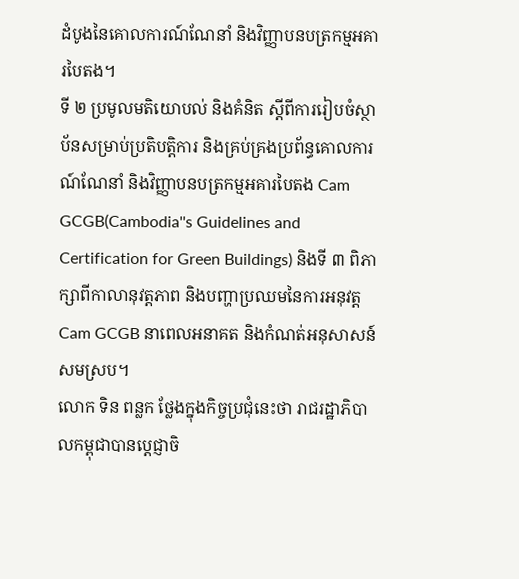ដំបូងនៃគោលការណ៍ណែនាំ និងវិញ្ញាបនបត្រកម្មអគារបៃតង។
ទី ២ ប្រមូលមតិយោបល់ និងគំនិត ស្តីពីការរៀបចំស្ថាប័នសម្រាប់ប្រតិបត្តិការ និងគ្រប់គ្រងប្រព័ន្ធគោលការណ៍ណែនាំ និងវិញ្ញាបនបត្រកម្មអគារបៃតង Cam GCGB(Cambodia''s Guidelines and Certification for Green Buildings) និងទី ៣ ពិភាក្សាពីកាលានុវត្តភាព និងបញ្ហាប្រឈមនៃការអនុវត្ត Cam GCGB នាពេលអនាគត និងកំណត់អនុសាសន៍សមស្រប។
លោក ទិន ពន្លក ថ្លែងក្នុងកិច្ចប្រជុំនេះថា រាជរដ្ឋាភិបាលកម្ពុជាបានប្តេជ្ញាចិ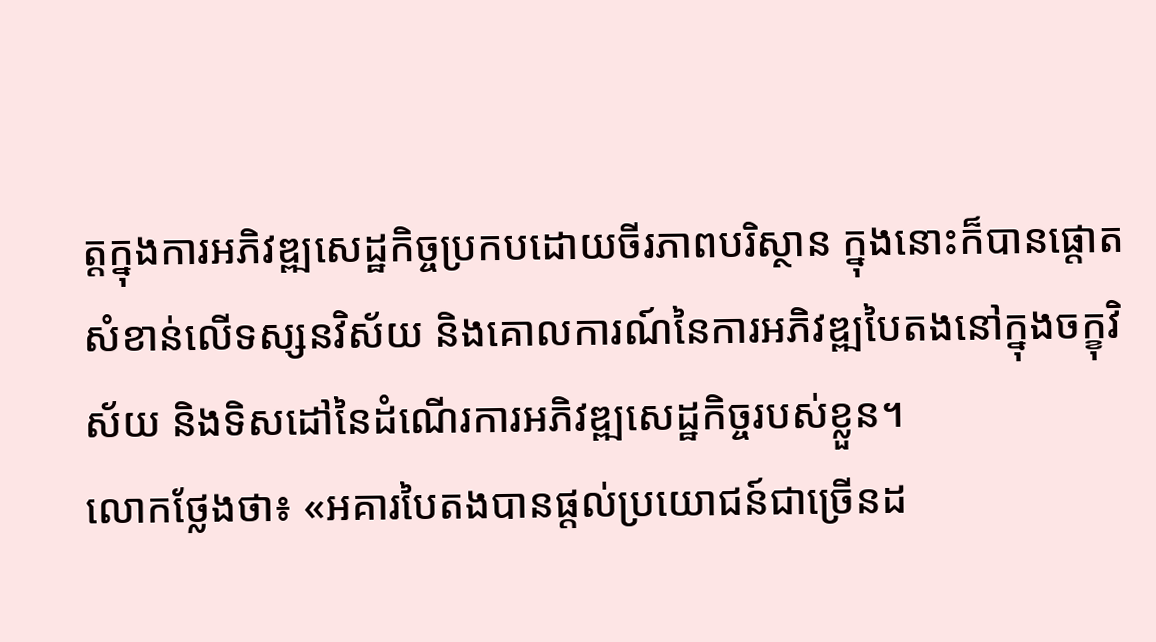ត្តក្នុងការអភិវឌ្ឍសេដ្ឋកិច្ចប្រកបដោយចីរភាពបរិស្ថាន ក្នុងនោះក៏បានផ្តោតសំខាន់លើទស្សនវិស័យ និងគោលការណ៍នៃការអភិវឌ្ឍបៃតងនៅក្នុងចក្ខុវិស័យ និងទិសដៅនៃដំណើរការអភិវឌ្ឍសេដ្ឋកិច្ចរបស់ខ្លួន។
លោកថ្លែងថា៖ «អគារបៃតងបានផ្តល់ប្រយោជន៍ជាច្រើនដ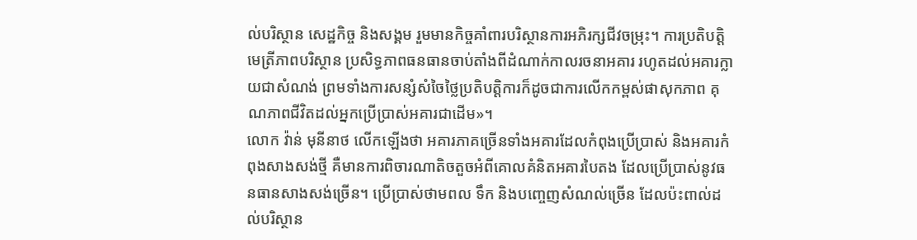ល់បរិស្ថាន សេដ្ឋកិច្ច និងសង្គម រួមមានកិច្ចគាំពារបរិស្ថានការអភិរក្សជីវចម្រុះ។ ការប្រតិបត្តិមេត្រីភាពបរិស្ថាន ប្រសិទ្ធភាពធនធានចាប់តាំងពីដំណាក់កាលរចនាអគារ រហូតដល់អគារក្លាយជាសំណង់ ព្រមទាំងការសន្សំសំចៃថ្លៃប្រតិបត្តិការក៏ដូចជាការលើកកម្ពស់ផាសុកភាព គុណភាពជីវិតដល់អ្នកប្រើប្រាស់អគារជាដើម»។
លោក វ៉ាន់ មុនីនាថ លើកឡើងថា អគារភាគច្រើនទាំងអគារដែលកំពុងប្រើប្រាស់ និងអគារកំពុងសាងសង់ថ្មី គឺមានការពិចារណាតិចតួចអំពីគោលគំនិតអគារបៃតង ដែលប្រើប្រាស់នូវធនធានសាងសង់ច្រើន។ ប្រើប្រាស់ថាមពល ទឹក និងបញ្ចេញសំណល់ច្រើន ដែលប៉ះពាល់ដល់បរិស្ថាន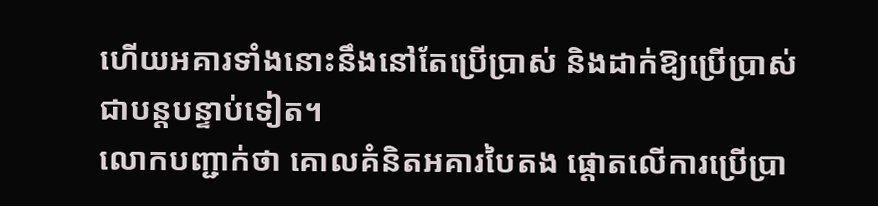ហើយអគារទាំងនោះនឹងនៅតែប្រើប្រាស់ និងដាក់ឱ្យប្រើប្រាស់ជាបន្តបន្ទាប់ទៀត។
លោកបញ្ជាក់ថា គោលគំនិតអគារបៃតង ផ្ដោតលើការប្រើប្រា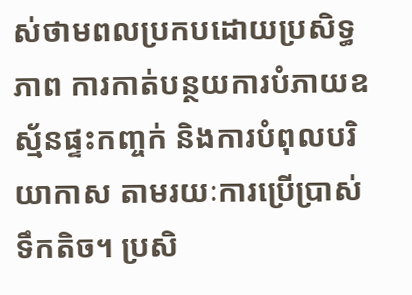ស់ថាមពលប្រកបដោយប្រសិទ្ធភាព ការកាត់បន្ថយការបំភាយឧស្ម័នផ្ទះកញ្ចក់ និងការបំពុលបរិយាកាស តាមរយៈការប្រើប្រាស់ទឹកតិច។ ប្រសិ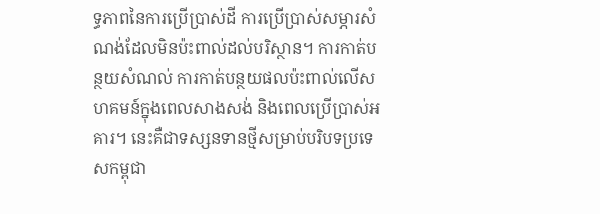ទ្ធភាពនៃការប្រើប្រាស់ដី ការប្រើប្រាស់សម្ភារសំណង់ដែលមិនប៉ះពាល់ដល់បរិស្ថាន។ ការកាត់បន្ថយសំណល់ ការកាត់បន្ថយផលប៉ះពាល់លើសហគមន៍ក្នុងពេលសាងសង់ និងពេលប្រើប្រាស់អគារ។ នេះគឺជាទស្សនទានថ្មីសម្រាប់បរិបទប្រទេសកម្ពុជា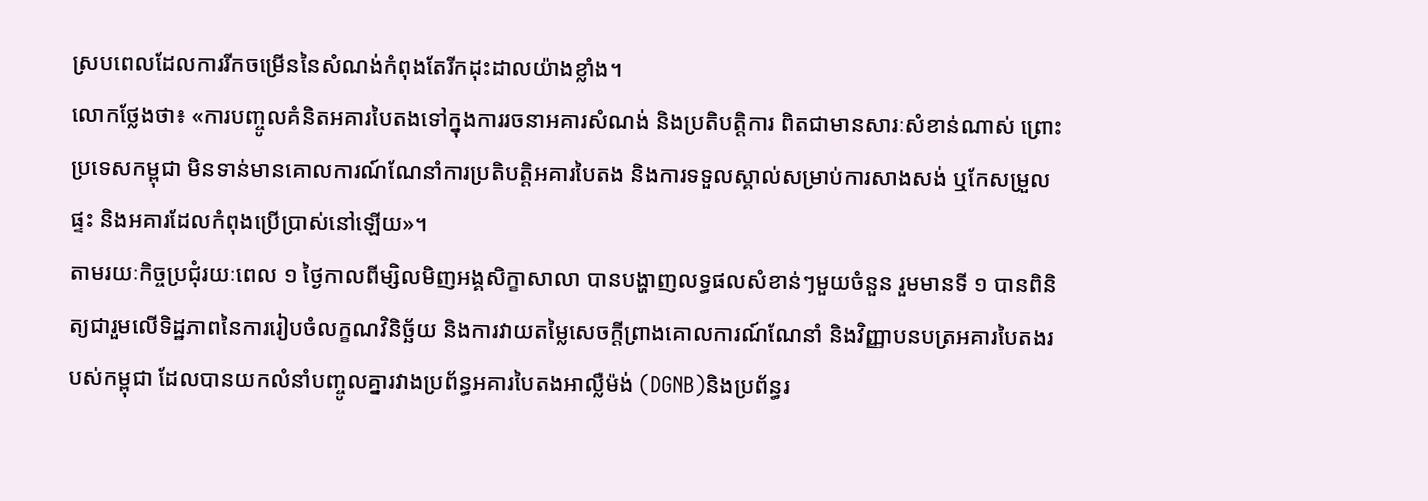ស្របពេលដែលការរីកចម្រើននៃសំណង់កំពុងតែរីកដុះដាលយ៉ាងខ្លាំង។
លោកថ្លែងថា៖ «ការបញ្ចូលគំនិតអគារបៃតងទៅក្នុងការរចនាអគារសំណង់ និងប្រតិបត្តិការ ពិតជាមានសារៈសំខាន់ណាស់ ព្រោះប្រទេសកម្ពុជា មិនទាន់មានគោលការណ៍ណែនាំការប្រតិបត្តិអគារបៃតង និងការទទួលស្គាល់សម្រាប់ការសាងសង់ ឬកែសម្រួលផ្ទះ និងអគារដែលកំពុងប្រើប្រាស់នៅឡើយ»។
តាមរយៈកិច្ចប្រជុំរយៈពេល ១ ថ្ងៃកាលពីម្សិលមិញអង្គសិក្ខាសាលា បានបង្ហាញលទ្ធផលសំខាន់ៗមួយចំនួន រួមមានទី ១ បានពិនិត្យជារួមលើទិដ្ឋភាពនៃការរៀបចំលក្ខណវិនិច្ឆ័យ និងការវាយតម្លៃសេចក្តីព្រាងគោលការណ៍ណែនាំ និងវិញ្ញាបនបត្រអគារបៃតងរបស់កម្ពុជា ដែលបានយកលំនាំបញ្ចូលគ្នារវាងប្រព័ន្ធអគារបៃតងអាល្លឺម៉ង់ (DGNB)និងប្រព័ន្ធរ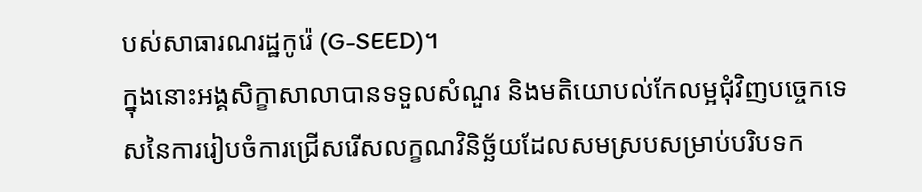បស់សាធារណរដ្ឋកូរ៉េ (G-SEED)។
ក្នុងនោះអង្គសិក្ខាសាលាបានទទួលសំណួរ និងមតិយោបល់កែលម្អជុំវិញបច្ចេកទេសនៃការរៀបចំការជ្រើសរើសលក្ខណវិនិច្ឆ័យដែលសមស្របសម្រាប់បរិបទក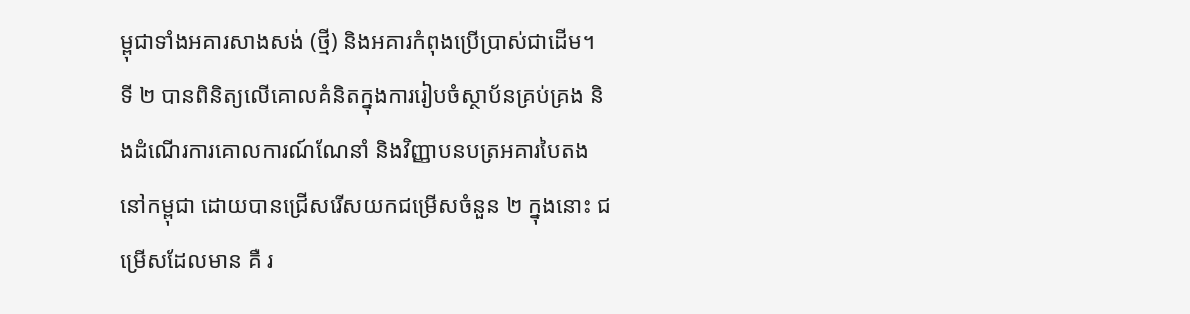ម្ពុជាទាំងអគារសាងសង់ (ថ្មី) និងអគារកំពុងប្រើប្រាស់ជាដើម។
ទី ២ បានពិនិត្យលើគោលគំនិតក្នុងការរៀបចំស្ថាប័នគ្រប់គ្រង និងដំណើរការគោលការណ៍ណែនាំ និងវិញ្ញាបនបត្រអគារបៃតងនៅកម្ពុជា ដោយបានជ្រើសរើសយកជម្រើសចំនួន ២ ក្នុងនោះ ជម្រើសដែលមាន គឺ រ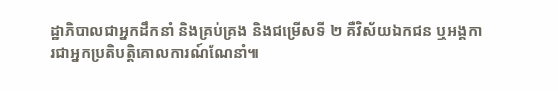ដ្ឋាភិបាលជាអ្នកដឹកនាំ និងគ្រប់គ្រង និងជម្រើសទី ២ គឺវិស័យឯកជន ឬអង្គការជាអ្នកប្រតិបត្តិគោលការណ៍ណែនាំ៕